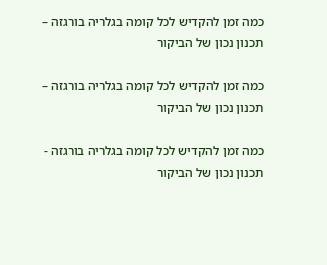כמה זמן להקדיש לכל קומה בגלריה בורגזה – תכנון נכון של הביקור

כמה זמן להקדיש לכל קומה בגלריה בורגזה – תכנון נכון של הביקור

כמה זמן להקדיש לכל קומה בגלריה בורגזה - תכנון נכון של הביקור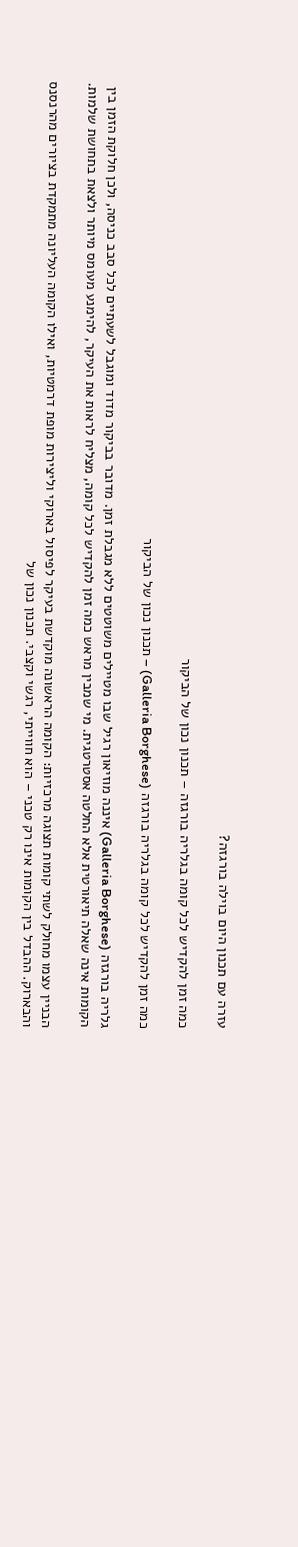עזרה עם תכנון היום בוילה בורגזה?

כמה זמן להקדיש לכל קומה בגלריה בורגזה – תכנון נכון של הביקור

כמה זמן להקדיש לכל קומה בגלריה בורגזה (Galleria Borghese) – תכנון נכון של הביקור

גלריה בורגזה (Galleria Borghese) איננה מוזיאון רגיל שבו מטיילים משוטטים ללא מגבלת זמן. מדובר בביקור מדוד ומוגבל לשעתיים לכל סבב כניסה, ולכן חלוקת הזמן בין הקומות אינה שאלה תיאורטית אלא החלטה אסטרטגית. מי שמבין מראש כמה זמן להקדיש לכל קומה, מצליח לראות את העיקר, להימנע מעומס מיותר ולצאת בתחושת שלמות.

הבניין עצמו מחולק לשתי קומות תצוגה מרכזיות: הקומה הראשונה מוקדשת בעיקר לפיסול בארוקי וליצירות מופת דרמטיות, ואילו הקומה העליונה מתמקדת בציורים מהרנסנס והבארוק. ההבדל בין הקומות אינו רק טכני – הוא חווייתי, רגשי וקצבי. תכנון נכון של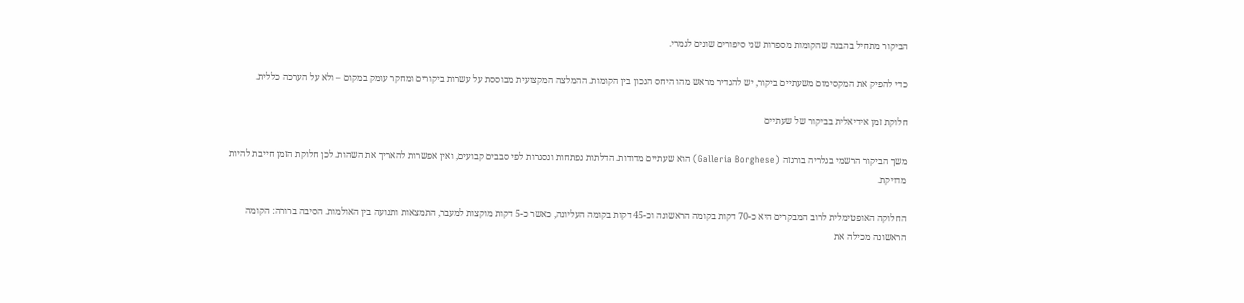הביקור מתחיל בהבנה שהקומות מספרות שני סיפורים שונים לגמרי.

כדי להפיק את המקסימום משעתיים ביקור, יש להגדיר מראש מהו היחס הנכון בין הקומות. ההמלצה המקצועית מבוססת על עשרות ביקורים ומחקר עומק במקום – ולא על הערכה כללית.

חלוקת זמן אידיאלית בביקור של שעתיים

משך הביקור הרשמי בגלריה בורגזה (Galleria Borghese) הוא שעתיים מדודות. הדלתות נפתחות ונסגרות לפי סבבים קבועים, ואין אפשרות להאריך את השהות. לכן חלוקת הזמן חייבת להיות מדויקת.

החלוקה האופטימלית לרוב המבקרים היא כ-70 דקות בקומה הראשונה וכ-45 דקות בקומה העליונה, כאשר כ-5 דקות מוקצות למעבר, התמצאות ותנועה בין האולמות. הסיבה ברורה: הקומה הראשונה מכילה את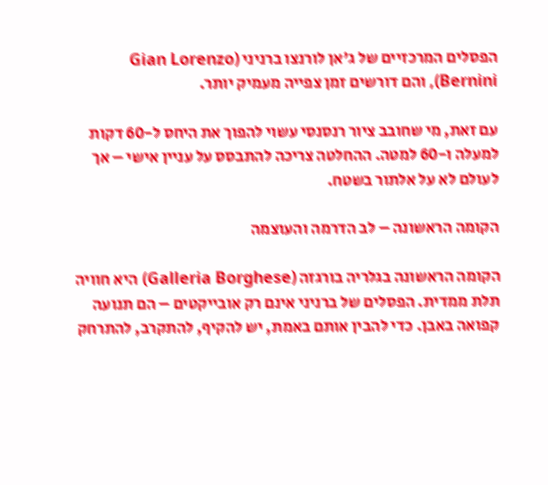הפסלים המרכזיים של ג'אן לורנצו ברניני (Gian Lorenzo Bernini), והם דורשים זמן צפייה מעמיק יותר.

עם זאת, מי שחובב ציור רנסנסי עשוי להפוך את היחס ל-60 דקות למעלה ו-60 למטה. ההחלטה צריכה להתבסס על עניין אישי – אך לעולם לא על אלתור בשטח.

הקומה הראשונה – לב הדרמה והעוצמה

הקומה הראשונה בגלריה בורגזה (Galleria Borghese) היא חוויה תלת ממדית. הפסלים של ברניני אינם רק אובייקטים – הם תנועה קפואה באבן. כדי להבין אותם באמת, יש להקיף, להתקרב, להתרחק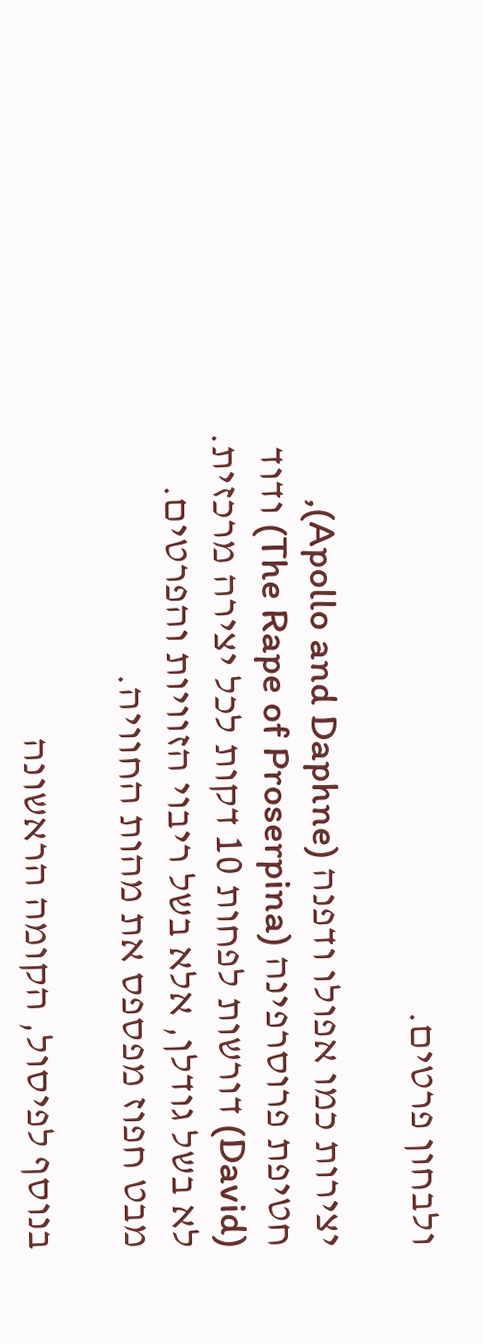ולבחון פרטים.

יצירות כמו אפולו ודפנה (Apollo and Daphne), חטיפת פרוסרפינה (The Rape of Proserpina) ודוד (David) דורשות לפחות 10 דקות לכל יצירה מרכזית. לא בשל גודלן, אלא בשל ריבוי הזוויות והפרטים. מבט חפוז מפספס את מהות החוויה.

בנוסף לפיסול, הקומה הראשונה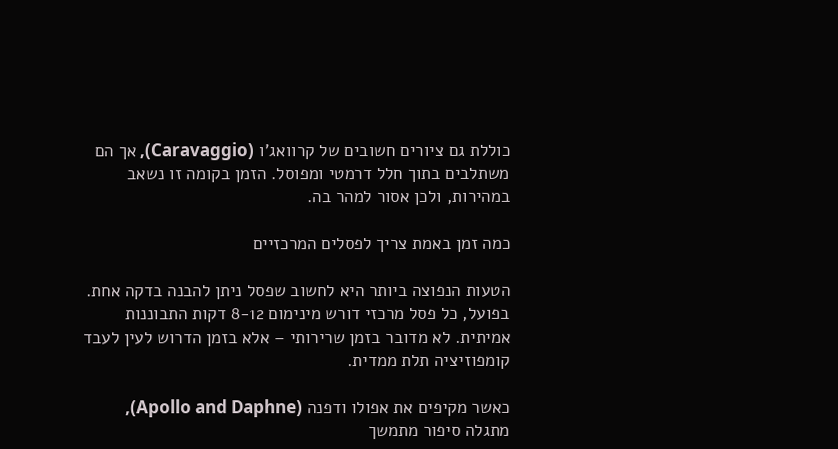כוללת גם ציורים חשובים של קרוואג'ו (Caravaggio), אך הם משתלבים בתוך חלל דרמטי ומפוסל. הזמן בקומה זו נשאב במהירות, ולכן אסור למהר בה.

כמה זמן באמת צריך לפסלים המרכזיים

הטעות הנפוצה ביותר היא לחשוב שפסל ניתן להבנה בדקה אחת. בפועל, כל פסל מרכזי דורש מינימום 8-12 דקות התבוננות אמיתית. לא מדובר בזמן שרירותי – אלא בזמן הדרוש לעין לעבד קומפוזיציה תלת ממדית.

כאשר מקיפים את אפולו ודפנה (Apollo and Daphne), מתגלה סיפור מתמשך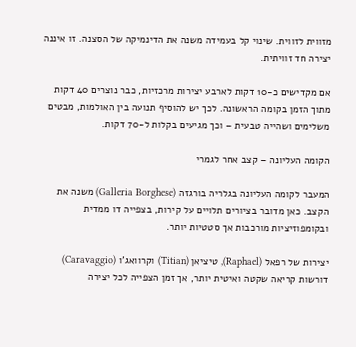מזווית לזווית. שינוי קל בעמידה משנה את הדינמיקה של הסצנה. זו איננה יצירה חד זוויתית.

אם מקדישים כ-10 דקות לארבע יצירות מרכזיות, כבר נוצרים 40 דקות מתוך הזמן בקומה הראשונה. לכך יש להוסיף תנועה בין האולמות, מבטים משלימים ושהייה טבעית – וכך מגיעים בקלות ל-70 דקות.

הקומה העליונה – קצב אחר לגמרי

המעבר לקומה העליונה בגלריה בורגזה (Galleria Borghese) משנה את הקצב. כאן מדובר בציורים תלויים על קירות, בצפייה דו ממדית ובקומפוזיציות מורכבות אך סטטיות יותר.

יצירות של רפאל (Raphael), טיציאן (Titian) וקרוואג'ו (Caravaggio) דורשות קריאה שקטה ואיטית יותר, אך זמן הצפייה לכל יצירה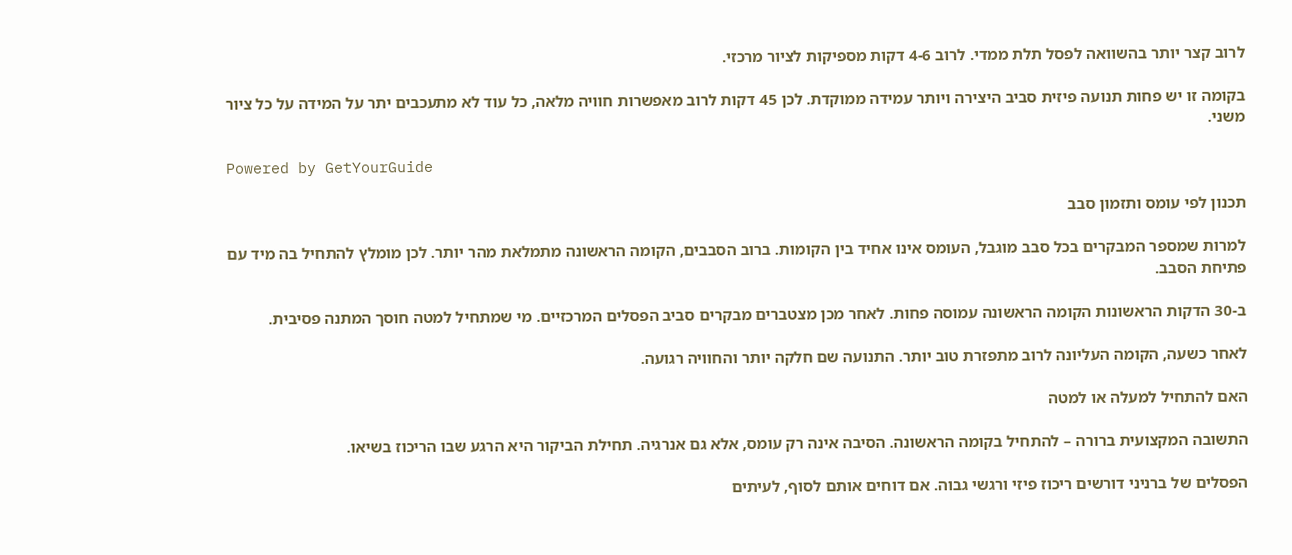לרוב קצר יותר בהשוואה לפסל תלת ממדי. לרוב 4-6 דקות מספיקות לציור מרכזי.

בקומה זו יש פחות תנועה פיזית סביב היצירה ויותר עמידה ממוקדת. לכן 45 דקות לרוב מאפשרות חוויה מלאה, כל עוד לא מתעכבים יתר על המידה על כל ציור משני.

Powered by GetYourGuide

תכנון לפי עומס ותזמון סבב

למרות שמספר המבקרים בכל סבב מוגבל, העומס אינו אחיד בין הקומות. ברוב הסבבים, הקומה הראשונה מתמלאת מהר יותר. לכן מומלץ להתחיל בה מיד עם פתיחת הסבב.

ב-30 הדקות הראשונות הקומה הראשונה עמוסה פחות. לאחר מכן מצטברים מבקרים סביב הפסלים המרכזיים. מי שמתחיל למטה חוסך המתנה פסיבית.

לאחר כשעה, הקומה העליונה לרוב מתפזרת טוב יותר. התנועה שם חלקה יותר והחוויה רגועה.

האם להתחיל למעלה או למטה

התשובה המקצועית ברורה – להתחיל בקומה הראשונה. הסיבה אינה רק עומס, אלא גם אנרגיה. תחילת הביקור היא הרגע שבו הריכוז בשיאו.

הפסלים של ברניני דורשים ריכוז פיזי ורגשי גבוה. אם דוחים אותם לסוף, לעיתים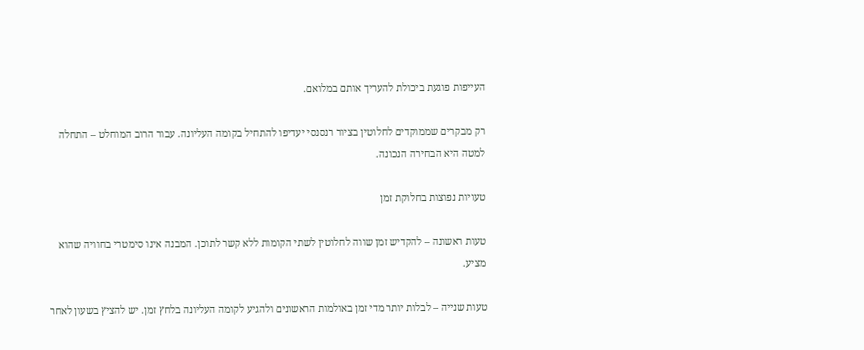העייפות פוגעת ביכולת להעריך אותם במלואם.

רק מבקרים שממוקדים לחלוטין בציור רנסנסי יעדיפו להתחיל בקומה העליונה. עבור הרוב המוחלט – התחלה למטה היא הבחירה הנכונה.

טעויות נפוצות בחלוקת זמן

טעות ראשונה – להקדיש זמן שווה לחלוטין לשתי הקומות ללא קשר לתוכן. המבנה אינו סימטרי בחוויה שהוא מציע.

טעות שנייה – לבלות יותר מדי זמן באולמות הראשונים ולהגיע לקומה העליונה בלחץ זמן. יש להציץ בשעון לאחר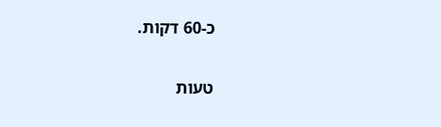כ-60 דקות.

טעות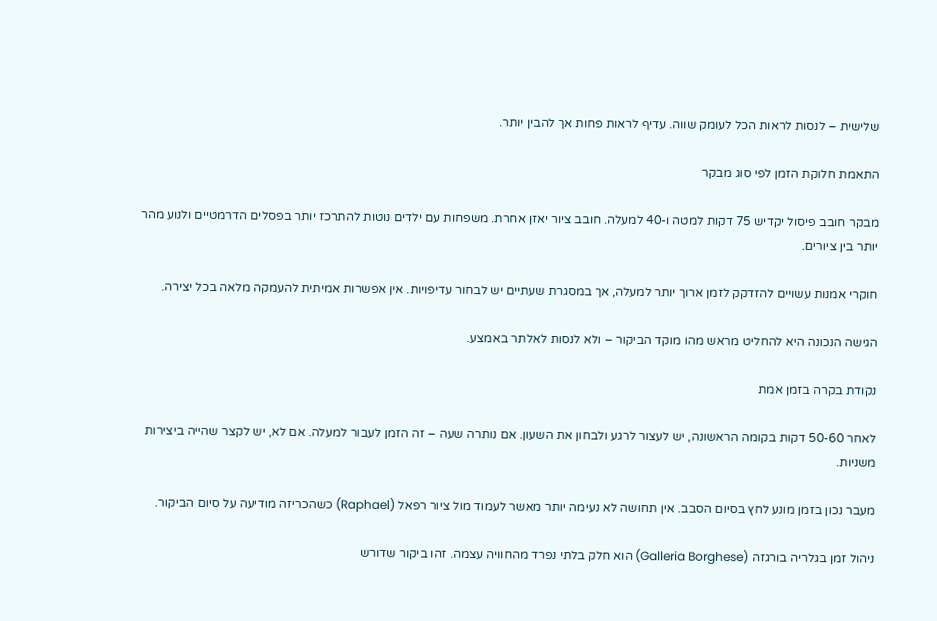שלישית – לנסות לראות הכל לעומק שווה. עדיף לראות פחות אך להבין יותר.

התאמת חלוקת הזמן לפי סוג מבקר

מבקר חובב פיסול יקדיש 75 דקות למטה ו-40 למעלה. חובב ציור יאזן אחרת. משפחות עם ילדים נוטות להתרכז יותר בפסלים הדרמטיים ולנוע מהר יותר בין ציורים.

חוקרי אמנות עשויים להזדקק לזמן ארוך יותר למעלה, אך במסגרת שעתיים יש לבחור עדיפויות. אין אפשרות אמיתית להעמקה מלאה בכל יצירה.

הגישה הנכונה היא להחליט מראש מהו מוקד הביקור – ולא לנסות לאלתר באמצע.

נקודת בקרה בזמן אמת

לאחר 50-60 דקות בקומה הראשונה, יש לעצור לרגע ולבחון את השעון. אם נותרה שעה – זה הזמן לעבור למעלה. אם לא, יש לקצר שהייה ביצירות משניות.

מעבר נכון בזמן מונע לחץ בסיום הסבב. אין תחושה לא נעימה יותר מאשר לעמוד מול ציור רפאל (Raphael) כשהכריזה מודיעה על סיום הביקור.

ניהול זמן בגלריה בורגזה (Galleria Borghese) הוא חלק בלתי נפרד מהחוויה עצמה. זהו ביקור שדורש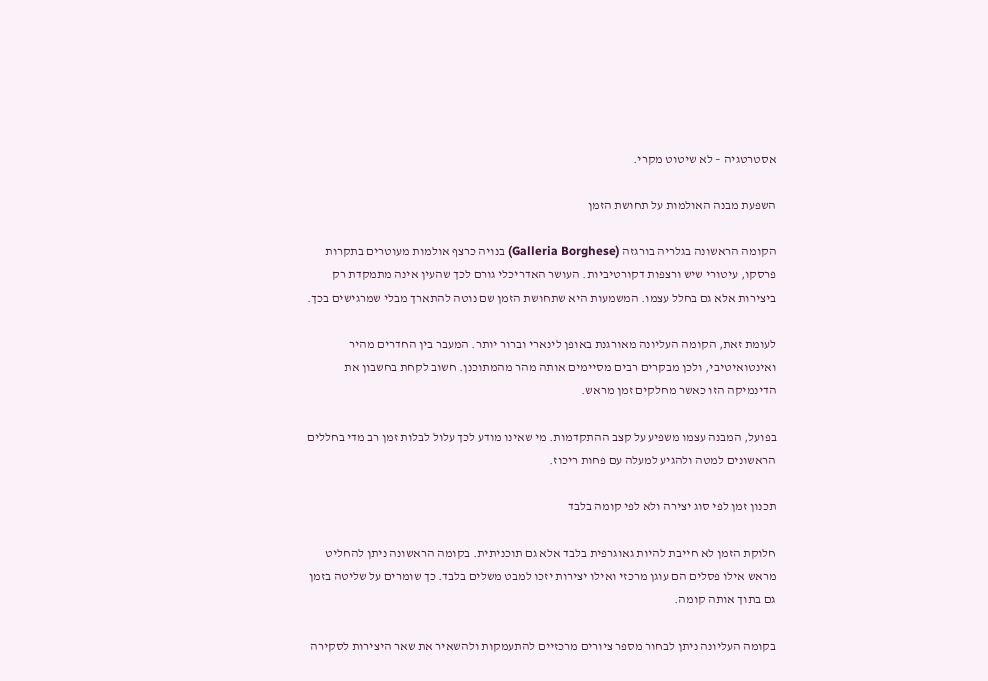אסטרטגיה – לא שיטוט מקרי.

השפעת מבנה האולמות על תחושת הזמן

הקומה הראשונה בגלריה בורגזה (Galleria Borghese) בנויה כרצף אולמות מעוטרים בתקרות פרסקו, עיטורי שיש ורצפות דקורטיביות. העושר האדריכלי גורם לכך שהעין אינה מתמקדת רק ביצירות אלא גם בחלל עצמו. המשמעות היא שתחושת הזמן שם נוטה להתארך מבלי שמרגישים בכך.

לעומת זאת, הקומה העליונה מאורגנת באופן לינארי וברור יותר. המעבר בין החדרים מהיר ואינטואיטיבי, ולכן מבקרים רבים מסיימים אותה מהר מהמתוכנן. חשוב לקחת בחשבון את הדינמיקה הזו כאשר מחלקים זמן מראש.

בפועל, המבנה עצמו משפיע על קצב ההתקדמות. מי שאינו מודע לכך עלול לבלות זמן רב מדי בחללים הראשונים למטה ולהגיע למעלה עם פחות ריכוז.

תכנון זמן לפי סוג יצירה ולא לפי קומה בלבד

חלוקת הזמן לא חייבת להיות גאוגרפית בלבד אלא גם תוכניתית. בקומה הראשונה ניתן להחליט מראש אילו פסלים הם עוגן מרכזי ואילו יצירות יזכו למבט משלים בלבד. כך שומרים על שליטה בזמן גם בתוך אותה קומה.

בקומה העליונה ניתן לבחור מספר ציורים מרכזיים להתעמקות ולהשאיר את שאר היצירות לסקירה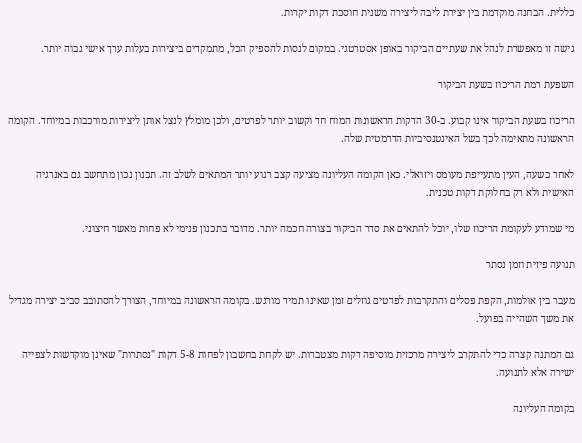כללית. הבחנה מוקדמת בין יצירת ליבה ליצירה משנית חוסכת דקות יקרות.

גישה זו מאפשרת לנהל את שעתיים הביקור באופן אסטרטגי. במקום לנסות להספיק הכל, מתמקדים ביצירות בעלות ערך אישי גבוה יותר.

השפעת רמת הריכוז בשעת הביקור

הריכוז בשעת הביקור אינו קבוע. ב-30 הדקות הראשונות המוח חד וקשוב יותר לפרטים, ולכן מומלץ לנצל אותן ליצירות מורכבות במיוחד. הקומה הראשונה מתאימה לכך בשל האינטנסיביות הדרמטית שלה.

לאחר כשעה, העין מתעייפת מעומס ויזואלי. כאן הקומה העליונה מציעה קצב רגוע יותר המתאים לשלב זה. תכנון נכון מתחשב גם באנרגיה האישית ולא רק בחלוקת דקות טכנית.

מי שמודע לעקומת הריכוז שלו, יוכל להתאים את סדר הביקור בצורה חכמה יותר. מדובר בתכנון פנימי לא פחות מאשר חיצוני.

תנועה פיזית וזמן נסתר

מעבר בין אולמות, הקפת פסלים והתקרבות לפרטים גוזלים זמן שאינו תמיד מורגש. בקומה הראשונה במיוחד, הצורך להסתובב סביב יצירה מגדיל את משך השהייה בפועל.

גם המתנה קצרה כדי להתקרב ליצירה מרכזית מוסיפה דקות מצטברות. יש לקחת בחשבון לפחות 5-8 דקות "נסתרות" שאינן מוקדשות לצפייה ישירה אלא לתנועה.

בקומה העליונה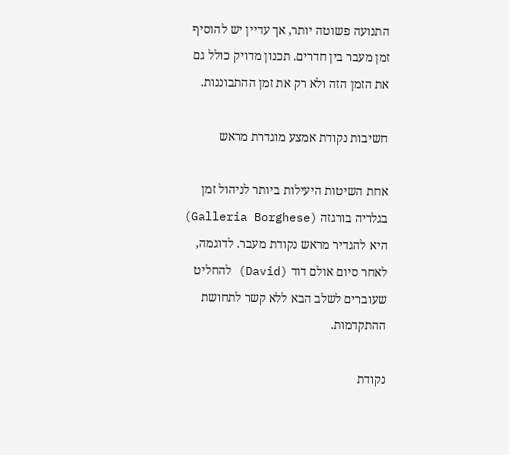התנועה פשוטה יותר, אך עדיין יש להוסיף זמן מעבר בין חדרים. תכנון מדויק כולל גם את הזמן הזה ולא רק את זמן ההתבוננות.

חשיבות נקודת אמצע מוגדרת מראש

אחת השיטות היעילות ביותר לניהול זמן בגלריה בורגזה (Galleria Borghese) היא להגדיר מראש נקודת מעבר. לדוגמה, לאחר סיום אולם דוד (David) להחליט שעוברים לשלב הבא ללא קשר לתחושת ההתקדמות.

נקודת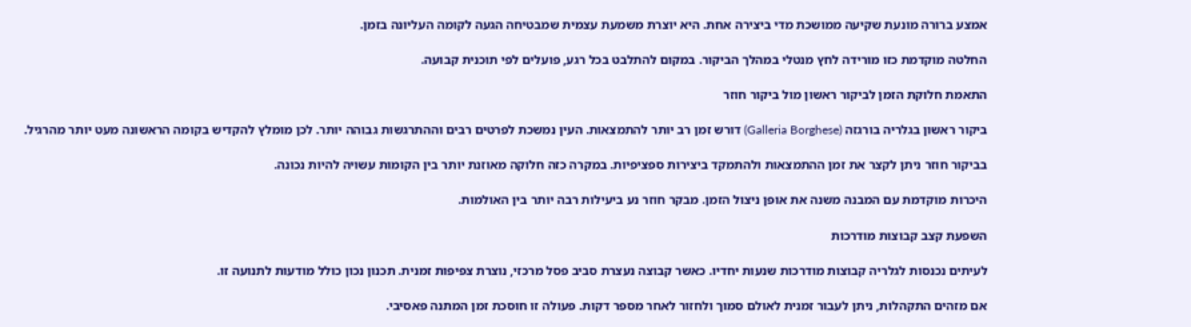אמצע ברורה מונעת שקיעה ממושכת מדי ביצירה אחת. היא יוצרת משמעת עצמית שמבטיחה הגעה לקומה העליונה בזמן.

החלטה מוקדמת כזו מורידה לחץ מנטלי במהלך הביקור. במקום להתלבט בכל רגע, פועלים לפי תוכנית קבועה.

התאמת חלוקת הזמן לביקור ראשון מול ביקור חוזר

ביקור ראשון בגלריה בורגזה (Galleria Borghese) דורש זמן רב יותר להתמצאות. העין נמשכת לפרטים רבים וההתרגשות גבוהה יותר. לכן מומלץ להקדיש בקומה הראשונה מעט יותר מהרגיל.

בביקור חוזר ניתן לקצר את זמן ההתמצאות ולהתמקד ביצירות ספציפיות. במקרה כזה חלוקה מאוזנת יותר בין הקומות עשויה להיות נכונה.

היכרות מוקדמת עם המבנה משנה את אופן ניצול הזמן. מבקר חוזר נע ביעילות רבה יותר בין האולמות.

השפעת קצב קבוצות מודרכות

לעיתים נכנסות לגלריה קבוצות מודרכות שנעות יחדיו. כאשר קבוצה נעצרת סביב פסל מרכזי, נוצרת צפיפות זמנית. תכנון נכון כולל מודעות לתנועה זו.

אם מזהים התקהלות, ניתן לעבור זמנית לאולם סמוך ולחזור לאחר מספר דקות. פעולה זו חוסכת זמן המתנה פאסיבי.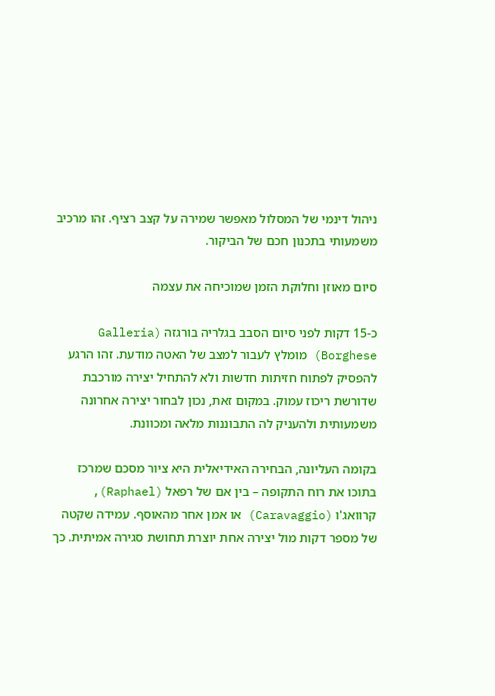ניהול דינמי של המסלול מאפשר שמירה על קצב רציף. זהו מרכיב משמעותי בתכנון חכם של הביקור.

סיום מאוזן וחלוקת הזמן שמוכיחה את עצמה

כ-15 דקות לפני סיום הסבב בגלריה בורגזה (Galleria Borghese) מומלץ לעבור למצב של האטה מודעת. זהו הרגע להפסיק לפתוח חזיתות חדשות ולא להתחיל יצירה מורכבת שדורשת ריכוז עמוק. במקום זאת, נכון לבחור יצירה אחרונה משמעותית ולהעניק לה התבוננות מלאה ומכוונת.

בקומה העליונה, הבחירה האידיאלית היא ציור מסכם שמרכז בתוכו את רוח התקופה – בין אם של רפאל (Raphael), קרוואג'ו (Caravaggio) או אמן אחר מהאוסף. עמידה שקטה של מספר דקות מול יצירה אחת יוצרת תחושת סגירה אמיתית. כך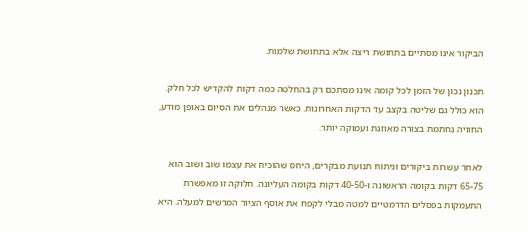הביקור אינו מסתיים בתחושת ריצה אלא בתחושת שלמות.

תכנון נכון של הזמן לכל קומה אינו מסתכם רק בהחלטה כמה דקות להקדיש לכל חלק. הוא כולל גם שליטה בקצב עד הדקות האחרונות. כאשר מנהלים את הסיום באופן מודע, החוויה נחתמת בצורה מאוזנת ועמוקה יותר.

לאחר עשרות ביקורים וניתוח תנועת מבקרים, היחס שהוכיח את עצמו שוב ושוב הוא 65-75 דקות בקומה הראשונה ו-40-50 דקות בקומה העליונה. חלוקה זו מאפשרת התעמקות בפסלים הדרמטיים למטה מבלי לקפח את אוסף הציור המרשים למעלה. היא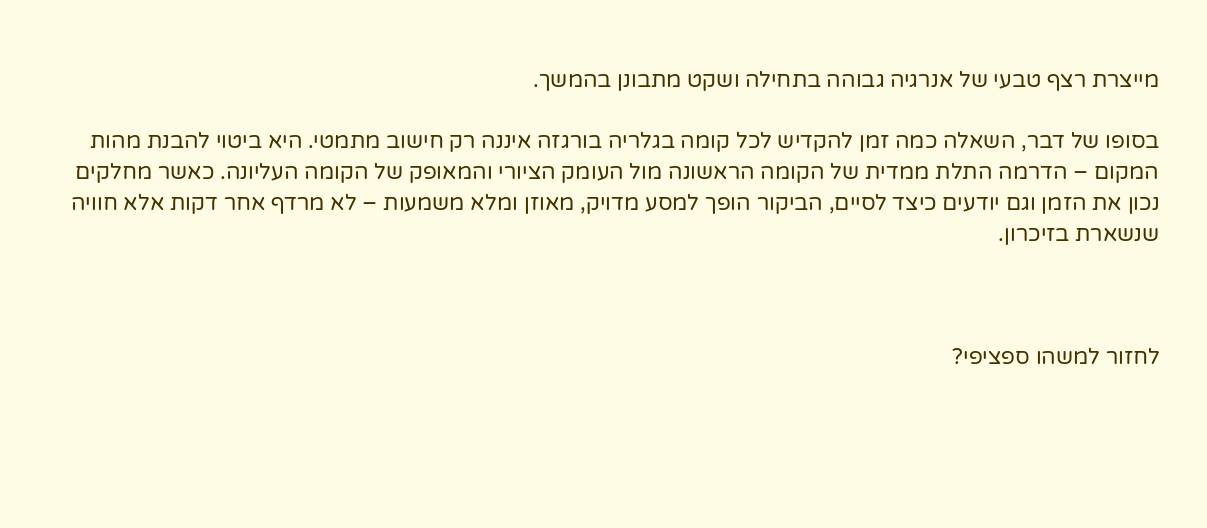מייצרת רצף טבעי של אנרגיה גבוהה בתחילה ושקט מתבונן בהמשך.

בסופו של דבר, השאלה כמה זמן להקדיש לכל קומה בגלריה בורגזה איננה רק חישוב מתמטי. היא ביטוי להבנת מהות המקום – הדרמה התלת ממדית של הקומה הראשונה מול העומק הציורי והמאופק של הקומה העליונה. כאשר מחלקים נכון את הזמן וגם יודעים כיצד לסיים, הביקור הופך למסע מדויק, מאוזן ומלא משמעות – לא מרדף אחר דקות אלא חוויה שנשארת בזיכרון.



לחזור למשהו ספציפי?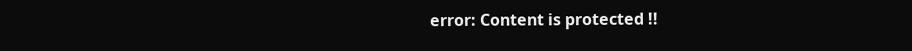error: Content is protected !!